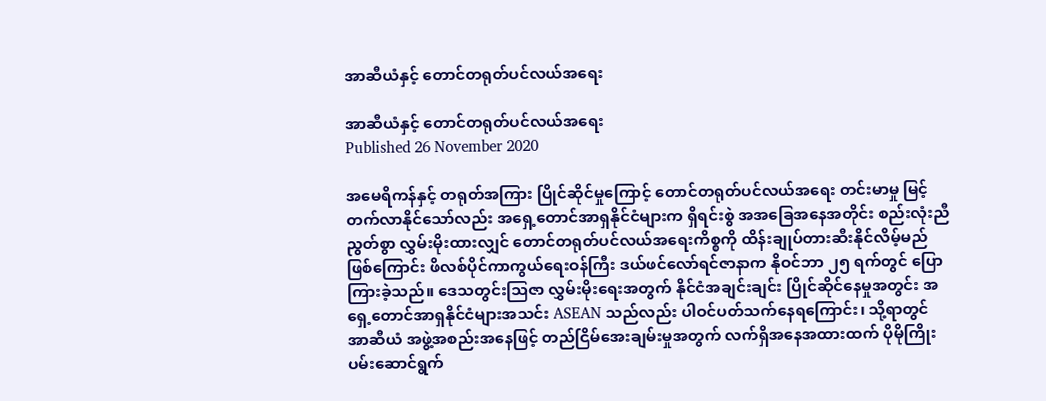အာဆီယံနှင့် တောင်တရုတ်ပင်လယ်အရေး

အာဆီယံနှင့် တောင်တရုတ်ပင်လယ်အရေး
Published 26 November 2020

အမေရိကန်နှင့် တရုတ်အကြား ပြိုင်ဆိုင်မှုကြောင့် တောင်တရုတ်ပင်လယ်အရေး တင်းမာမှု မြင့်တက်လာနိုင်သော်လည်း အရှေ့တောင်အာရှနိုင်ငံများက ရှိရင်းစွဲ အအခြေအနေအတိုင်း စည်းလုံးညီညွတ်စွာ လွှမ်းမိုးထားလျှင် တောင်တရုတ်ပင်လယ်အရေးကိစ္စကို ထိန်းချုပ်တားဆီးနိုင်လိမ့်မည်ဖြစ်ကြောင်း ဖိလစ်ပိုင်ကာကွယ်ရေးဝန်ကြီး ဒယ်ဖင်လော်ရင်ဇာနာက နိုဝင်ဘာ ၂၅ ရက်တွင် ပြောကြားခဲ့သည်။ ဒေသတွင်းသြဇာ လွှမ်းမိုးရေးအတွက် နိုင်ငံအချင်းချင်း ပြိုင်ဆိုင်နေမှုအတွင်း အရှေ့တောင်အာရှနိုင်ငံများအသင်း ASEAN သည်လည်း ပါဝင်ပတ်သက်နေရကြောင်း၊ သို့ရာတွင် အာဆီယံ အဖွဲ့အစည်းအနေဖြင့် တည်ငြိမ်အေးချမ်းမှုအတွက် လက်ရှိအနေအထားထက် ပိုမိုကြိုးပမ်းဆောင်ရွက်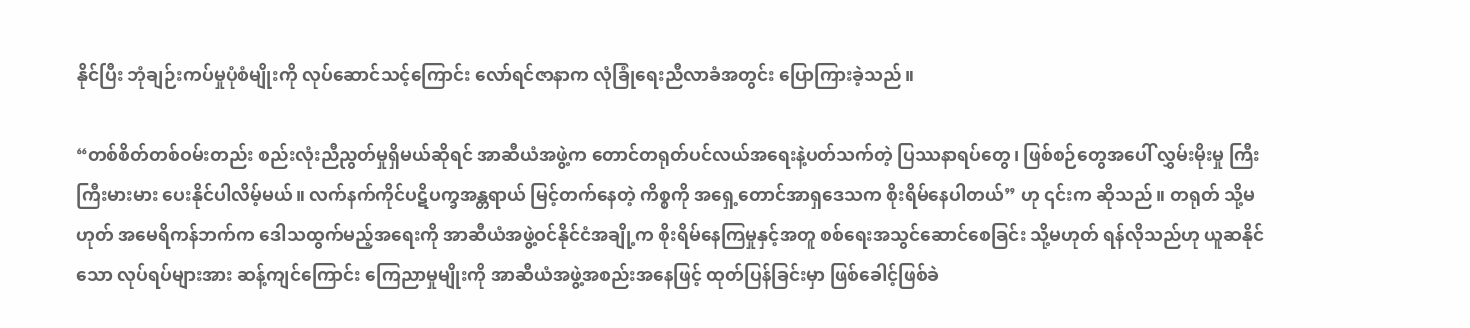နိုင်ပြီး ဘုံချဉ်းကပ်မှုပုံစံမျိုးကို လုပ်ဆောင်သင့်ကြောင်း လော်ရင်ဇာနာက လုံခြုံရေးညီလာခံအတွင်း ပြောကြားခဲ့သည်။

“တစ်စိတ်တစ်ဝမ်းတည်း စည်းလုံးညီညွတ်မှုရှိမယ်ဆိုရင် အာဆီယံအဖွဲ့က တောင်တရုတ်ပင်လယ်အရေးနဲ့ပတ်သက်တဲ့ ပြဿနာရပ်တွေ၊ ဖြစ်စဉ်တွေအပေါ် လွှမ်းမိုးမှု ကြီးကြီးမားမား ပေးနိုင်ပါလိမ့်မယ်။ လက်နက်ကိုင်ပဋိပက္ခအန္တရာယ် မြင့်တက်နေတဲ့ ကိစ္စကို အရှေ့တောင်အာရှဒေသက စိုးရိမ်နေပါတယ်” ဟု ၎င်းက ဆိုသည်။ တရုတ် သို့မဟုတ် အမေရိကန်ဘက်က ဒေါသထွက်မည့်အရေးကို အာဆီယံအဖွဲ့ဝင်နိုင်ငံအချို့က စိုးရိမ်နေကြမှုနှင့်အတူ စစ်ရေးအသွင်ဆောင်စေခြင်း သို့မဟုတ် ရန်လိုသည်ဟု ယူဆနိုင်သော လုပ်ရပ်များအား ဆန့်ကျင်ကြောင်း ကြေညာမှုမျိုးကို အာဆီယံအဖွဲ့အစည်းအနေဖြင့် ထုတ်ပြန်ခြင်းမှာ ဖြစ်ခေါင့်ဖြစ်ခဲ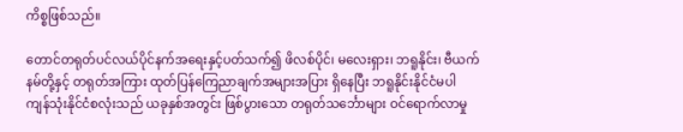ကိစ္စဖြစ်သည်။

တောင်တရုတ်ပင်လယ်ပိုင်နက်အရေးနှင့်ပတ်သက်၍ ဖိလစ်ပိုင်၊ မလေးရှား၊ ဘရူနိုင်း၊ ဗီယက်နမ်တို့နှင့် တရုတ်အကြား ထုတ်ပြန်ကြေညာချက်အများအပြား ရှိနေပြီး ဘရူနိုင်းနိုင်ငံမပါ ကျန်သုံးနိုင်ငံစလုံးသည် ယခုနှစ်အတွင်း ဖြစ်ပွားသော တရုတ်သင်္ဘောများ ဝင်ရောက်လာမှု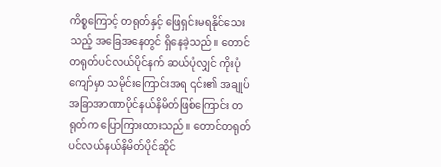ကိစ္စကြောင့် တရုတ်နှင့် ဖြေရှင်းမရနိုင်သေးသည့် အခြေအနေတွင် ရှိနေခဲ့သည်။ တောင်တရုတ်ပင်လယ်ပိုင်နက် ဆယ်ပုံလျှင် ကိုးပုံကျော်မှာ သမိုင်းကြောင်းအရ ၎င်း၏ အချုပ်အခြာအာဏာပိုင်နယ်နိမိတ်ဖြစ်ကြောင်း တရုတ်က ပြောကြားထားသည်။ တောင်တရုတ်ပင်လယ်နယ်နိမိတ်ပိုင်ဆိုင်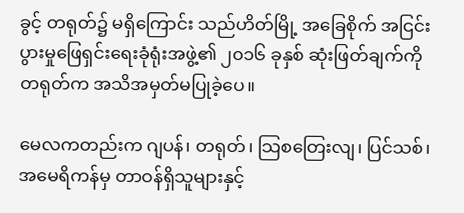ခွင့် တရုတ်၌ မရှိကြောင်း သည်ဟိတ်မြို့ အခြေစိုက် အငြင်းပွားမှုဖြေရှင်းရေးခုံရုံးအဖွဲ့၏ ၂၀၁၆ ခုနှစ် ဆုံးဖြတ်ချက်ကို တရုတ်က အသိအမှတ်မပြုခဲ့ပေ။

မေလကတည်းက ဂျပန်၊ တရုတ်၊ သြစတြေးလျ၊ ပြင်သစ်၊ အမေရိကန်မှ တာဝန်ရှိသူများနှင့်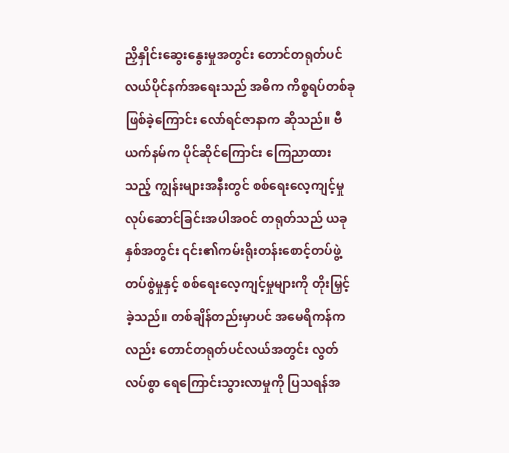ညှိနှိုင်းဆွေးနွေးမှုအတွင်း တောင်တရုတ်ပင်လယ်ပိုင်နက်အရေးသည် အဓိက ကိစ္စရပ်တစ်ခုဖြစ်ခဲ့ကြောင်း လော်ရင်ဇာနာက ဆိုသည်။ ဗီယက်နမ်က ပိုင်ဆိုင်ကြောင်း ကြေညာထားသည့် ကျွန်းများအနီးတွင် စစ်ရေးလေ့ကျင့်မှုလုပ်ဆောင်ခြင်းအပါအဝင် တရုတ်သည် ယခုနှစ်အတွင်း ၎င်း၏ကမ်းရိုးတန်းစောင့်တပ်ဖွဲ့ တပ်စွဲမှုနှင့် စစ်ရေးလေ့ကျင့်မှုများကို တိုးမြှင့်ခဲ့သည်။ တစ်ချိန်တည်းမှာပင် အမေရိကန်ကလည်း တောင်တရုတ်ပင်လယ်အတွင်း လွတ်လပ်စွာ ရေကြောင်းသွားလာမှုကို ပြသရန်အ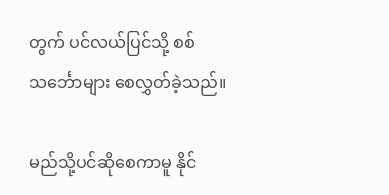တွက် ပင်လယ်ပြင်သို့ စစ်သင်္ဘောများ စေလွှတ်ခဲ့သည်။

မည်သို့ပင်ဆိုစေကာမူ နိုင်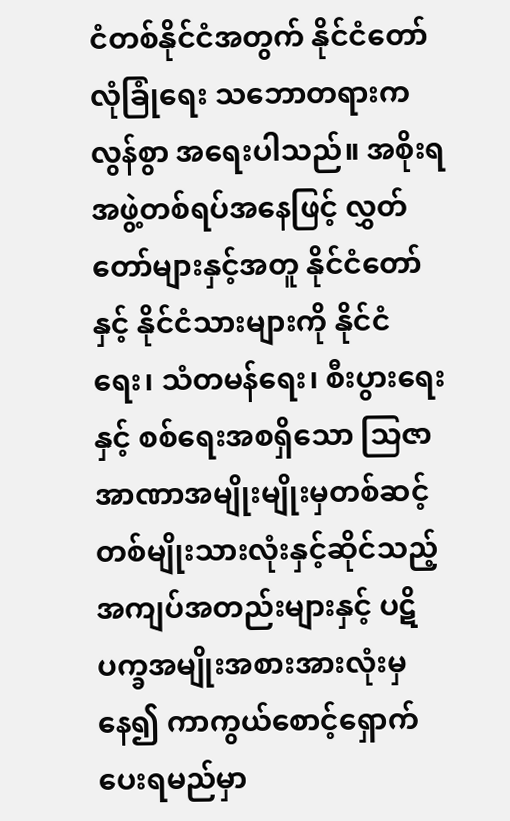ငံတစ်နိုင်ငံအတွက် နိုင်ငံတော်လုံခြုံရေး သဘောတရားက လွန်စွာ အရေးပါသည်။ အစိုးရအဖွဲ့တစ်ရပ်အနေဖြင့် လွှတ်တော်များနှင့်အတူ နိုင်ငံတော်နှင့် နိုင်ငံသားများကို နိုင်ငံရေး၊ သံတမန်ရေး၊ စီးပွားရေးနှင့် စစ်ရေးအစရှိသော သြဇာအာဏာအမျိုးမျိုးမှတစ်ဆင့် တစ်မျိုးသားလုံးနှင့်ဆိုင်သည့် အကျပ်အတည်းများနှင့် ပဋိပက္ခအမျိုးအစားအားလုံးမှနေ၍ ကာကွယ်စောင့်ရှောက်ပေးရမည်မှာ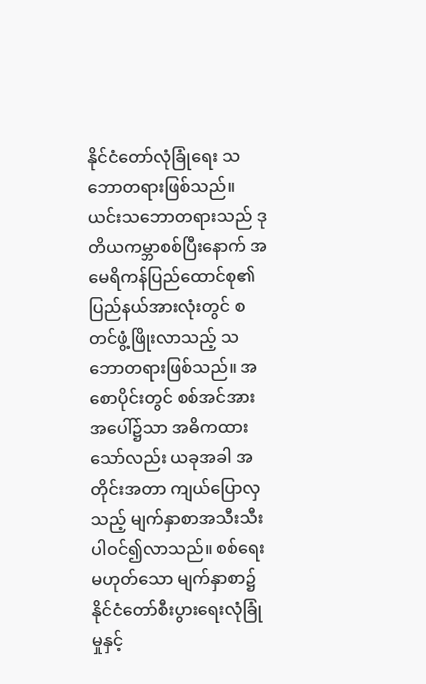နိုင်ငံတော်လုံခြုံရေး သဘောတရားဖြစ်သည်။ ယင်းသဘောတရားသည် ဒုတိယကမ္ဘာစစ်ပြီးနောက် အမေရိကန်ပြည်ထောင်စု၏ ပြည်နယ်အားလုံးတွင် စတင်ဖွံ့ဖြိုးလာသည့် သဘောတရားဖြစ်သည်။ အစောပိုင်းတွင် စစ်အင်အားအပေါ်၌သာ အဓိကထားသော်လည်း ယခုအခါ အတိုင်းအတာ ကျယ်ပြောလှသည့် မျက်နှာစာအသီးသီး ပါဝင်၍လာသည်။ စစ်ရေးမဟုတ်သော မျက်နှာစာ၌ နိုင်ငံတော်စီးပွားရေးလုံခြုံမှုနှင့်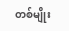တစ်မျိုး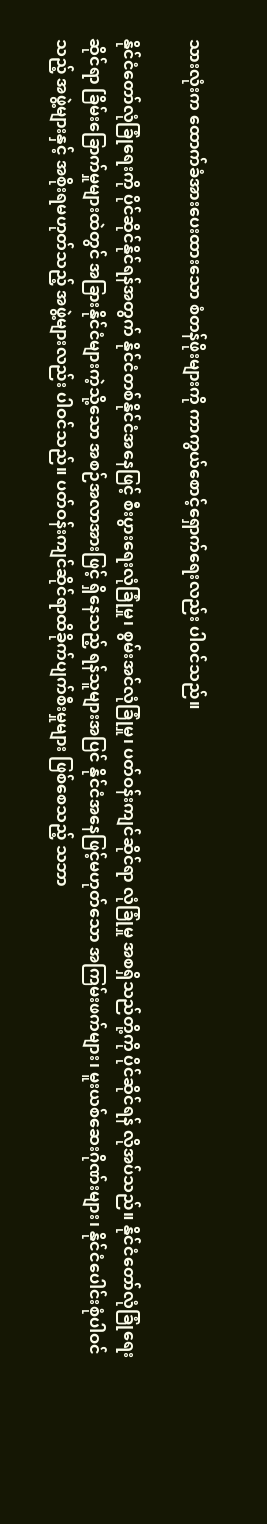သားလုံးက ထောက်ခံအားပေးထားသော စံတန်ဖိုးများကို ကာကွယ်စောင့်ရှောက်ရေးလည်း ပါဝင်သည်။

နိုင်ငံတော်လုံခြုံရေးကို ပိုင်ဆိုင်နိုင်ရန်အတွက် နိုင်ငံတစ်နိုင်ငံအနေဖြင့် စီးပွားရေးလုံခြုံမှု၊ စွမ်းအင်လုံခြုံမှု၊ ပတ်ဝန်းကျင်ဆိုင်ရာ လုံခြုံမှု အစရှိသည်တို့ကို ပိုင်ဆိုင်ရန် လိုအပ်သည်။ နိုင်ငံတော်လုံခြုံရေးဆိုင်ရာ ခြိမ်းခြောက်မှုများထဲတွင် အခြားနိုင်ငံများကဲ့သို့သော အစဉ်အလာအားဖြင့် ရှိနေသည့် ရန်သူများအပြင် နိုင်ငံအနေဖြင့်မဟုတ်သော အကြမ်းဖက်များ၊ မူးယစ်ဆေးဂိုဏ်းများ၊ နိုင်ငံပေါင်းစုံပါဝင်သည့် အဖွဲ့များနှင့် အစိုးရမဟုတ်သည့် အဖွဲ့များလည်း ပါဝင်သည်။ ပတ်ဝန်းကျင်ဆိုင်ရာထိခိုက်ပျက်စီးမှုများ ဖြစ်စေသည့် သဘာ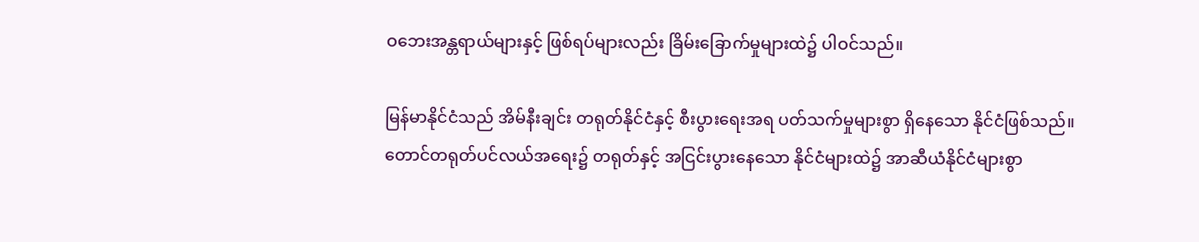ဝဘေးအန္တရာယ်များနှင့် ဖြစ်ရပ်များလည်း ခြိမ်းခြောက်မှုများထဲ၌ ပါဝင်သည်။

မြန်မာနိုင်ငံသည် အိမ်နီးချင်း တရုတ်နိုင်ငံနှင့် စီးပွားရေးအရ ပတ်သက်မှုများစွာ ရှိနေသော နိုင်ငံဖြစ်သည်။ တောင်တရုတ်ပင်လယ်အရေး၌ တရုတ်နှင့် အငြင်းပွားနေသော နိုင်ငံများထဲ၌ အာဆီယံနိုင်ငံများစွာ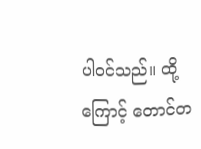ပါဝင်သည်။ ထို့ကြောင့် တောင်တ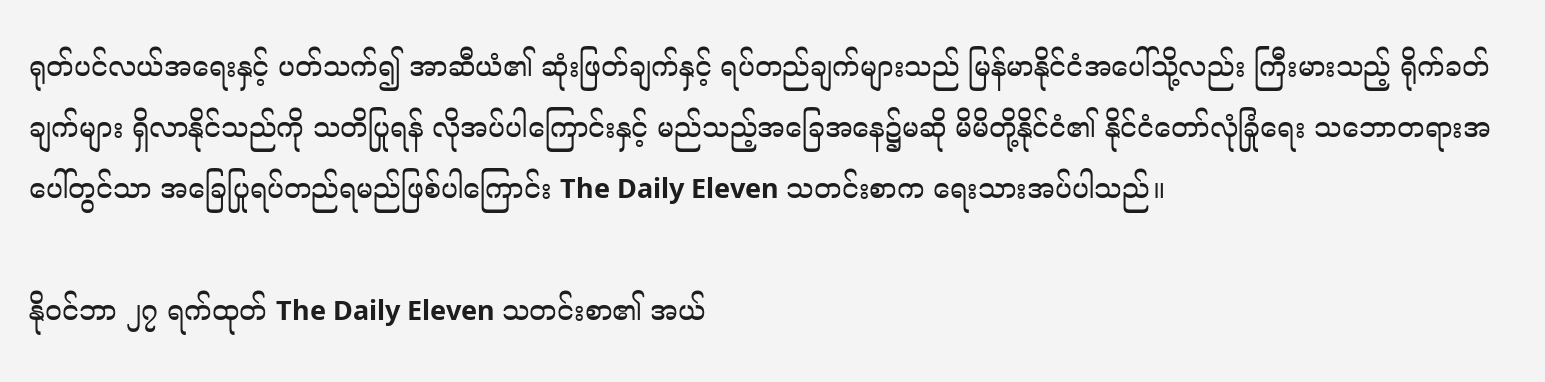ရုတ်ပင်လယ်အရေးနှင့် ပတ်သက်၍ အာဆီယံ၏ ဆုံးဖြတ်ချက်နှင့် ရပ်တည်ချက်များသည် မြန်မာနိုင်ငံအပေါ်သို့လည်း ကြီးမားသည့် ရိုက်ခတ်ချက်များ ရှိလာနိုင်သည်ကို သတိပြုရန် လိုအပ်ပါကြောင်းနှင့် မည်သည့်အခြေအနေ၌မဆို မိမိတို့နိုင်ငံ၏ နိုင်ငံတော်လုံခြုံရေး သဘောတရားအပေါ်တွင်သာ အခြေပြုရပ်တည်ရမည်ဖြစ်ပါကြောင်း The Daily Eleven သတင်းစာက ရေးသားအပ်ပါသည်။

နိုဝင်ဘာ ၂၇ ရက်ထုတ် The Daily Eleven သတင်းစာ၏ အယ်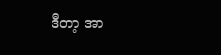ဒီတာ့ အာ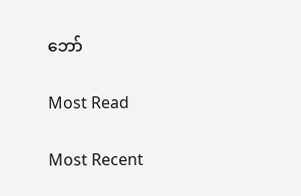ဘော်

Most Read

Most Recent